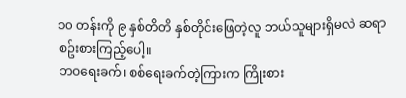၁၀ တန်းကို ၉ နှစ်တိတိ နှစ်တိုင်းဖြေတဲ့လူ ဘယ်သူများရှိမလဲ ဆရာ စဥ်းစားကြည့်ပေါ့။
ဘဝရေးခက်၊ စစ်ရေးခက်တဲ့ကြားက ကြိုးစား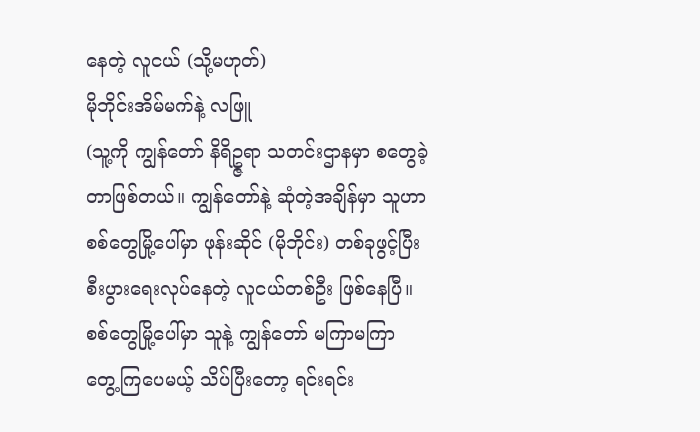နေတဲ့ လူငယ် (သို့မဟုတ်)
မိုဘိုင်းအိမ်မက်နဲ့ လဖြူ
(သူ့ကို ကျွန်တော် နိရိဥ္ဇရာ သတင်းဌာနမှာ စတွေခဲ့တာဖြစ်တယ်။ ကျွန်တော်နဲ့ ဆုံတဲ့အချိန်မှာ သူဟာ စစ်တွေမြို့ပေါ်မှာ ဖုန်းဆိုင် (မိုဘိုင်း) တစ်ခုဖွင့်ပြီး စီးပွားရေးလုပ်နေတဲ့ လူငယ်တစ်ဦး ဖြစ်နေပြီ။ စစ်တွေမြို့ပေါ်မှာ သူနဲ့ ကျွန်တော် မကြာမကြာ တွေ့ကြပေမယ့် သိပ်ပြီးတော့ ရင်းရင်း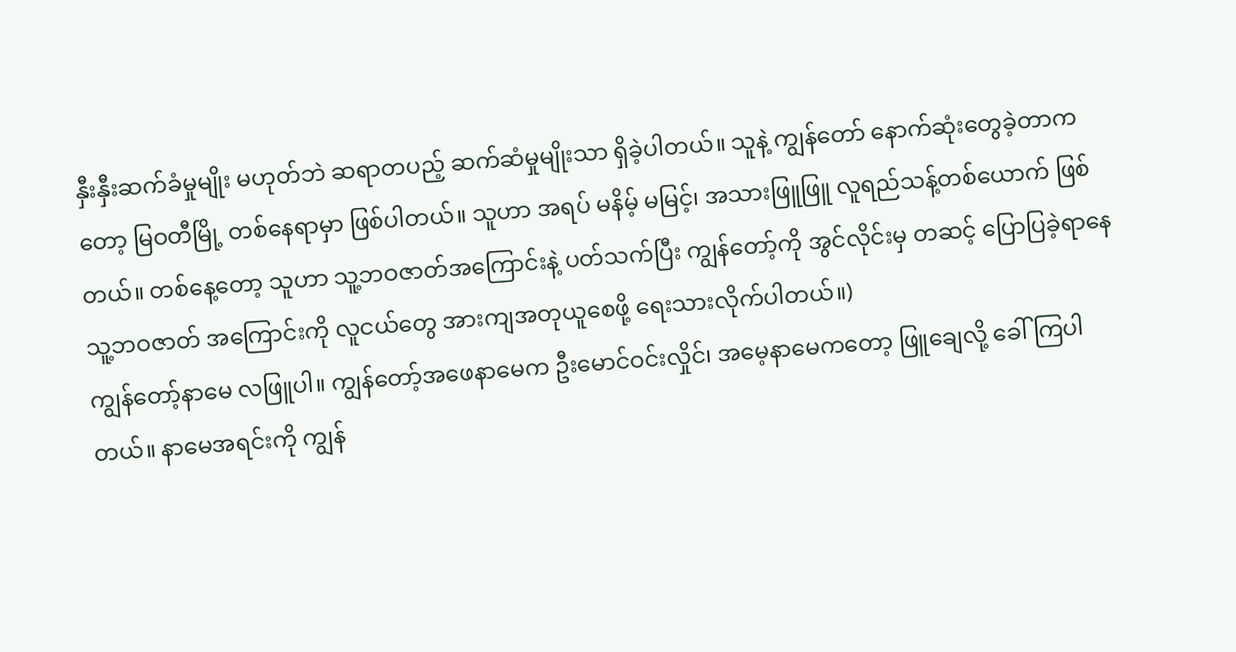နှီးနှီးဆက်ခံမှုမျိုး မဟုတ်ဘဲ ဆရာတပည့် ဆက်ဆံမှုမျိုးသာ ရှိခဲ့ပါတယ်။ သူနဲ့ ကျွန်တော် နောက်ဆုံးတွေခဲ့တာကတော့ မြဝတီမြို့ တစ်နေရာမှာ ဖြစ်ပါတယ်။ သူဟာ အရပ် မနိမ့် မမြင့်၊ အသားဖြူဖြူ လူရည်သန့်တစ်ယောက် ဖြစ်တယ်။ တစ်နေ့တော့ သူဟာ သူ့ဘဝဇာတ်အကြောင်းနဲ့ ပတ်သက်ပြီး ကျွန်တော့်ကို အွင်လိုင်းမှ တဆင့် ပြောပြခဲ့ရာနေ သူ့ဘဝဇာတ် အကြောင်းကို လူငယ်တွေ အားကျအတုယူစေဖို့ ရေးသားလိုက်ပါတယ်။)
ကျွန်တော့်နာမေ လဖြူပါ။ ကျွန်တော့်အဖေနာမေက ဦးမောင်ဝင်းလှိုင်၊ အမေ့နာမေကတော့ ဖြူချေလို့ ခေါ်ကြပါတယ်။ နာမေအရင်းကို ကျွန်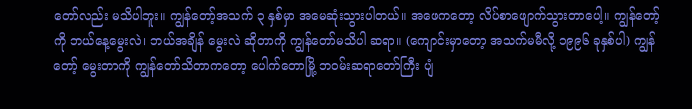တော်လည်း မသိပါဘူး။ ကျွန်တော့်အသက် ၃ နှစ်မှာ အမေဆုံးသွားပါတယ်။ အဖေကတော့ လိပ်စာဖျောက်သွားတာပေါ့။ ကျွန်တော့်ကို ဘယ်နေ့မွေးလဲ၊ ဘယ်အချိန် မွေးလဲ ဆိုတာကို ကျွန်တော်မသိပါ ဆရာ။ (ကျောင်းမှာတော့ အသက်မမီလို့ ၁၉၉၆ ခုနှစ်ပါ) ကျွန်တော့် မွေးတာကို ကျွန်တော်သိတာကတော့ ပေါက်တောမြို့ ဘဝမ်းဆရာတော်ကြီး ပျံ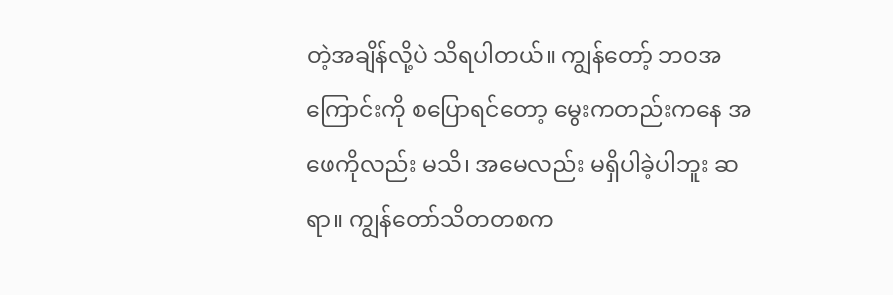တဲ့အချိန်လို့ပဲ သိရပါတယ်။ ကျွန်တော့် ဘဝအကြောင်းကို စပြောရင်တော့ မွေးကတည်းကနေ အဖေကိုလည်း မသိ၊ အမေလည်း မရှိပါခဲ့ပါဘူး ဆရာ။ ကျွန်တော်သိတတစက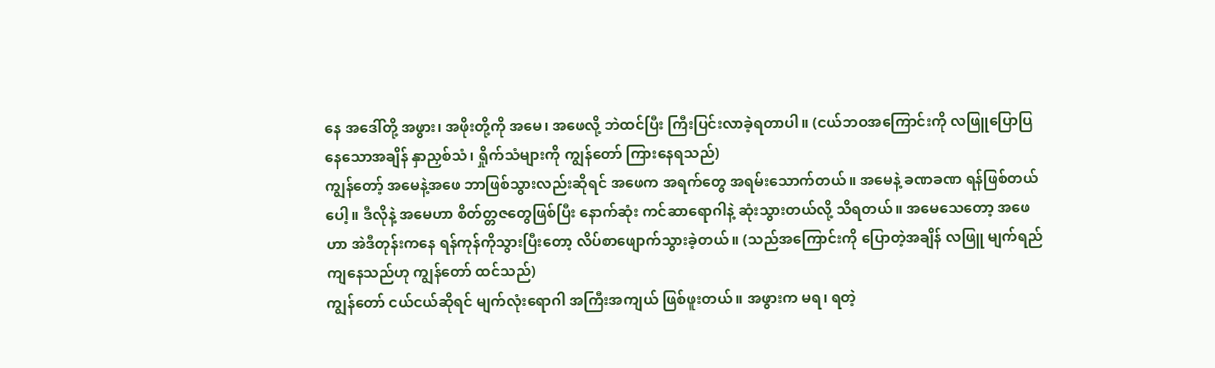နေ အဒေါ်တို့ အဖွား၊ အဖိုးတို့ကို အမေ၊ အဖေလို့ ဘဲထင်ပြီး ကြီးပြင်းလာခဲ့ရတာပါ။ (ငယ်ဘဝအကြောင်းကို လဖြူပြောပြနေသောအချိန် နှာညှစ်သံ၊ ရှိုက်သံများကို ကျွန်တော် ကြားနေရသည်)
ကျွန်တော့် အမေနဲ့အဖေ ဘာဖြစ်သွားလည်းဆိုရင် အဖေက အရက်တွေ အရမ်းသောက်တယ်။ အမေနဲ့ ခဏခဏ ရန်ဖြစ်တယ်ပေါ့။ ဒီလိုနဲ့ အမေဟာ စိတ်တ္တဇတွေဖြစ်ပြီး နောက်ဆုံး ကင်ဆာရောဂါနဲ့ ဆုံးသွားတယ်လို့ သိရတယ်။ အမေသေတော့ အဖေဟာ အဲဒီတုန်းကနေ ရန်ကုန်ကိုသွားပြီးတော့ လိပ်စာဖျောက်သွားခဲ့တယ်။ (သည်အကြောင်းကို ပြောတဲ့အချိန် လဖြူ မျက်ရည်ကျနေသည်ဟု ကျွန်တော် ထင်သည်)
ကျွန်တော် ငယ်ငယ်ဆိုရင် မျက်လုံးရောဂါ အကြီးအကျယ် ဖြစ်ဖူးတယ်။ အဖွားက မရ၊ ရတဲ့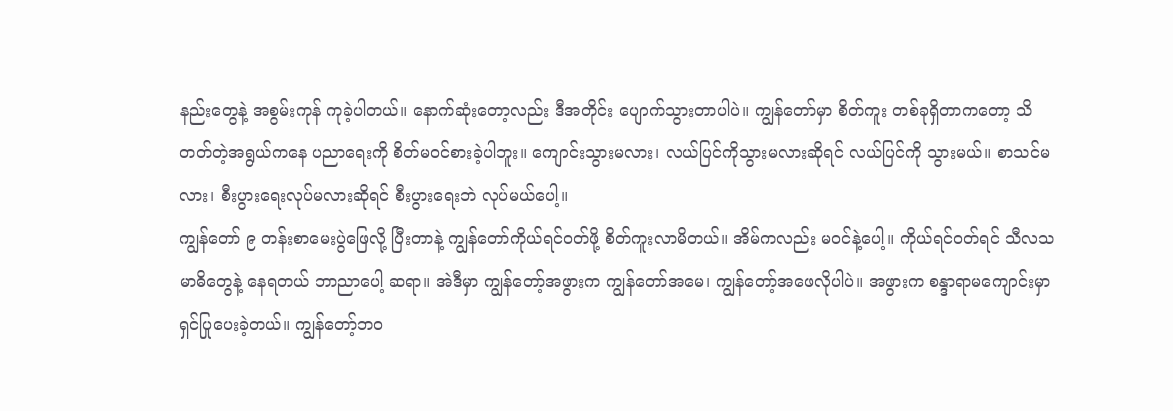နည်းတွေနဲ့ အစွမ်းကုန် ကုခဲ့ပါတယ်။ နောက်ဆုံးတော့လည်း ဒီအတိုင်း ပျောက်သွားတာပါပဲ။ ကျွန်တော်မှာ စိတ်ကူး တစ်ခုရှိတာကတော့ သိတတ်တဲ့အရွယ်ကနေ ပညာရေးကို စိတ်မဝင်စားခဲ့ပါဘူး။ ကျောင်းသွားမလား၊ လယ်ပြင်ကိုသွားမလားဆိုရင် လယ်ပြင်ကို သွားမယ်။ စာသင်မလား၊ စီးပွားရေးလုပ်မလားဆိုရင် စီးပွားရေးဘဲ လုပ်မယ်ပေါ့။
ကျွန်တော် ၉ တန်းစာမေးပွဲဖြေလို့ ပြီးတာနဲ့ ကျွန်တော်ကိုယ်ရင်ဝတ်ဖို့ စိတ်ကူးလာမိတယ်။ အိမ်ကလည်း မဝင်နဲ့ပေါ့။ ကိုယ်ရင်ဝတ်ရင် သီလသမာဓိတွေနဲ့ နေရတယ် ဘာညာပေါ့ ဆရာ။ အဲဒီမှာ ကျွန်တော့်အဖွားက ကျွန်တော်အမေ၊ ကျွန်တော့်အဖေလိုပါပဲ။ အဖွားက စန္ဒာရာမကျောင်းမှာ ရှင်ပြုပေးခဲ့တယ်။ ကျွန်တော့်ဘဝ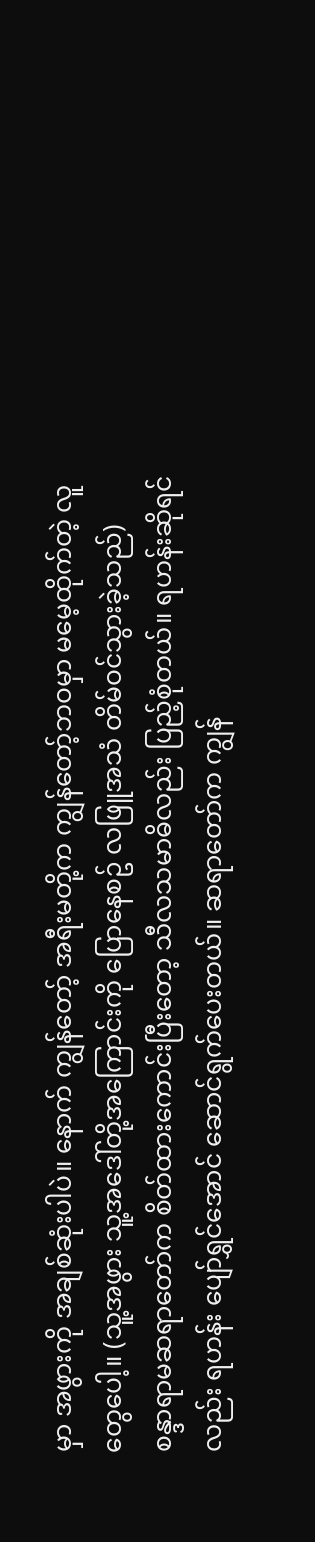မှာ အဖွားကို အချစ်ဆုံးပါပဲ။ နောက် ကျွန်တော့် အရီးမတို့က ကျွန်တော့်ဘဝမှာ မမေ့ထိုက်တဲ့ လူတွေပေါ့။ (သူ့အဖွား သူ့အဒေါ်တို့အကြောင်းကို ပြောနေစဥ် လဖြူအသံ တိမ်ဝင်သွားခဲ့သည်)
စန္ဒာရာမဆရာတော်က စိတ်ထားကောင်းပြီးတော့ သီလသမာဓိလည်း ပြည့်စုံတယ်။ ရဟန်းဆိုရင်လည်း ရဟန်း ပျော်ရွှင်အောင် ဆောင်ရွက်ပေးတယ်။ ဆရာတော်က ကျွန်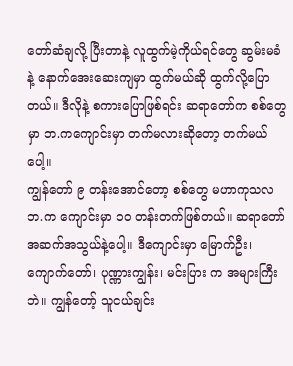တော်ဆံချလို့ ပြီးတာနဲ့ လူထွက်မဲ့ကိုယ်ရင်တွေ ဆွမ်းမခံနဲ့ နောက်အေးဆေးကျမှာ ထွက်မယ်ဆို ထွက်လို့ပြောတယ်။ ဒီလိုနဲ့ စကားပြောဖြစ်ရင်း ဆရာတော်က စစ်တွေမှာ ဘ.ကကျောင်းမှာ တက်မလားဆိုတော့ တက်မယ်ပေါ့။
ကျွန်တော် ၉ တန်းအောင်တော့ စစ်တွေ မဟာကုသလ ဘ.က ကျောင်းမှာ ၁၀ တန်းတက်ဖြစ်တယ်။ ဆရာတော် အဆက်အသွယ်နဲ့ပေါ့။ ဒီကျောင်းမှာ မြောက်ဦး၊ ကျောက်တော်၊ ပုဏ္ဏားကျွန်း၊ မင်းပြား က အများကြီးဘဲ။ ကျွန်တော့် သူငယ်ချင်း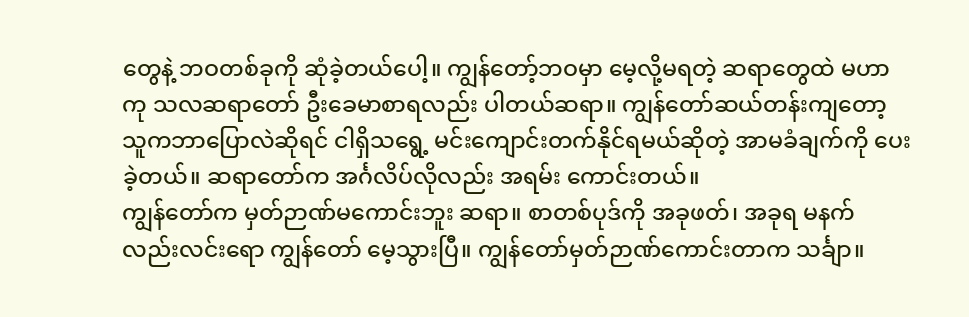တွေနဲ့ ဘဝတစ်ခုကို ဆုံခဲ့တယ်ပေါ့။ ကျွန်တော့်ဘဝမှာ မေ့လို့မရတဲ့ ဆရာတွေထဲ မဟာကု သလဆရာတော် ဦးခေမာစာရလည်း ပါတယ်ဆရာ။ ကျွန်တော်ဆယ်တန်းကျတော့ သူကဘာပြောလဲဆိုရင် ငါရှိသရွေ့ မင်းကျောင်းတက်နိုင်ရမယ်ဆိုတဲ့ အာမခံချက်ကို ပေးခဲ့တယ်။ ဆရာတော်က အင်္ဂလိပ်လိုလည်း အရမ်း ကောင်းတယ်။
ကျွန်တော်က မှတ်ဉာဏ်မကောင်းဘူး ဆရာ။ စာတစ်ပုဒ်ကို အခုဖတ်၊ အခုရ မနက်လည်းလင်းရော ကျွန်တော် မေ့သွားပြီ။ ကျွန်တော်မှတ်ဉာဏ်ကောင်းတာက သင်္ချာ။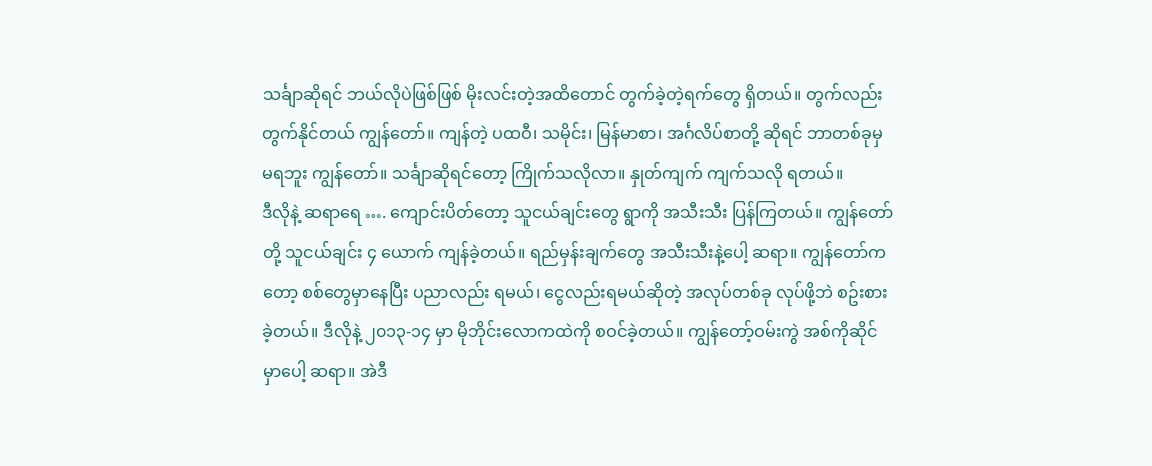သင်္ချာဆိုရင် ဘယ်လိုပဲဖြစ်ဖြစ် မိုးလင်းတဲ့အထိတောင် တွက်ခဲ့တဲ့ရက်တွေ ရှိတယ်။ တွက်လည်း တွက်နိုင်တယ် ကျွန်တော်။ ကျန်တဲ့ ပထဝီ၊ သမိုင်း၊ မြန်မာစာ၊ အင်္ဂလိပ်စာတို့ ဆိုရင် ဘာတစ်ခုမှ မရဘူး ကျွန်တော်။ သင်္ချာဆိုရင်တော့ ကြိုက်သလိုလာ။ နှုတ်ကျက် ကျက်သလို ရတယ်။
ဒီလိုနဲ့ ဆရာရေ …. ကျောင်းပိတ်တော့ သူငယ်ချင်းတွေ ရွာကို အသီးသီး ပြန်ကြတယ်။ ကျွန်တော်တို့ သူငယ်ချင်း ၄ ယောက် ကျန်ခဲ့တယ်။ ရည်မှန်းချက်တွေ အသီးသီးနဲ့ပေါ့ ဆရာ။ ကျွန်တော်ကတော့ စစ်တွေမှာနေပြီး ပညာလည်း ရမယ်၊ ငွေလည်းရမယ်ဆိုတဲ့ အလုပ်တစ်ခု လုပ်ဖို့ဘဲ စဥ်းစားခဲ့တယ်။ ဒီလိုနဲ့ ၂၀၁၃-၁၄ မှာ မိုဘိုင်းလောကထဲကို စဝင်ခဲ့တယ်။ ကျွန်တော့်ဝမ်းကွဲ အစ်ကိုဆိုင်မှာပေါ့ ဆရာ။ အဲဒီ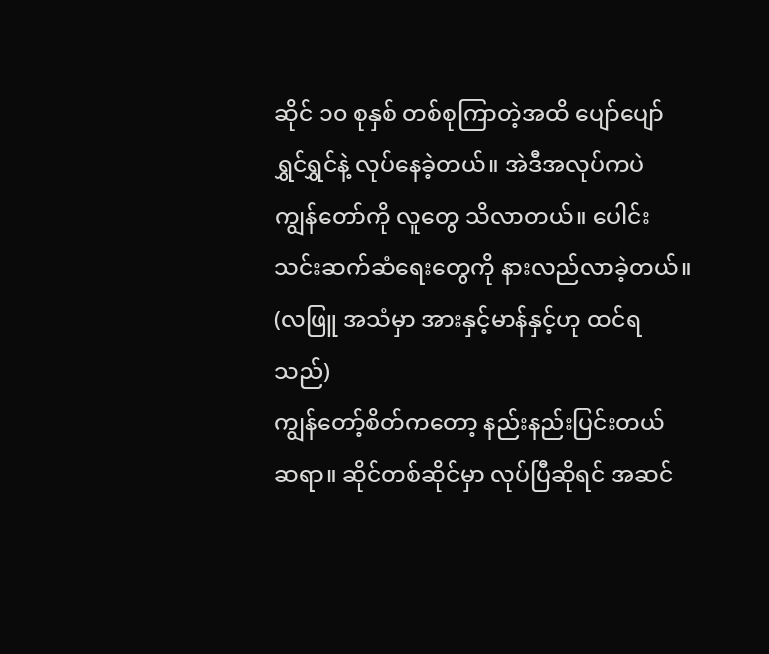ဆိုင် ၁၀ စုနှစ် တစ်စုကြာတဲ့အထိ ပျော်ပျော်ရွှင်ရွှင်နဲ့ လုပ်နေခဲ့တယ်။ အဲဒီအလုပ်ကပဲ ကျွန်တော်ကို လူတွေ သိလာတယ်။ ပေါင်းသင်းဆက်ဆံရေးတွေကို နားလည်လာခဲ့တယ်။ (လဖြူ အသံမှာ အားနှင့်မာန်နှင့်ဟု ထင်ရသည်)
ကျွန်တော့်စိတ်ကတော့ နည်းနည်းပြင်းတယ် ဆရာ။ ဆိုင်တစ်ဆိုင်မှာ လုပ်ပြီဆိုရင် အဆင်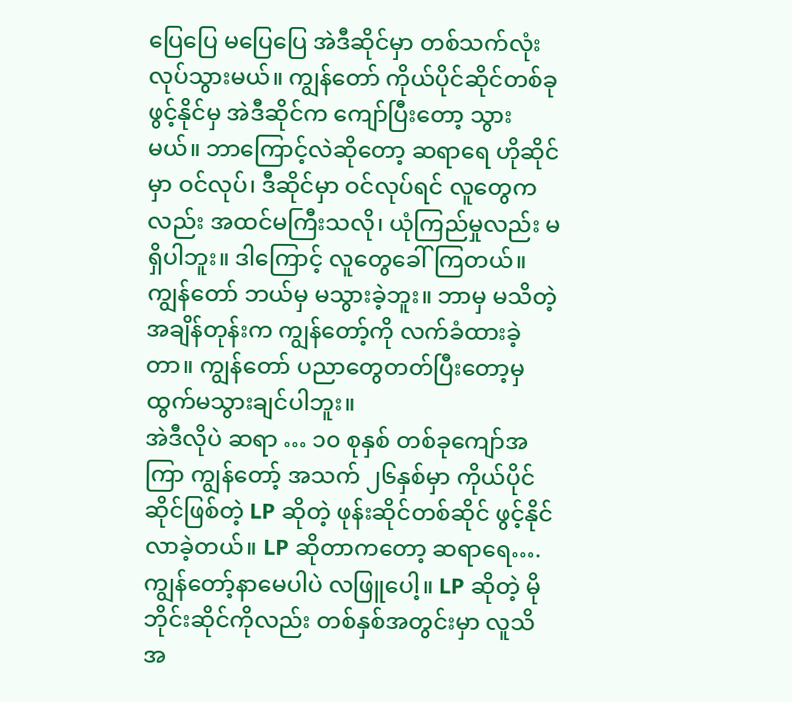ပြေပြေ မပြေပြေ အဲဒီဆိုင်မှာ တစ်သက်လုံး လုပ်သွားမယ်။ ကျွန်တော် ကိုယ်ပိုင်ဆိုင်တစ်ခု ဖွင့်နိုင်မှ အဲဒီဆိုင်က ကျော်ပြီးတော့ သွားမယ်။ ဘာကြောင့်လဲဆိုတော့ ဆရာရေ ဟိုဆိုင်မှာ ဝင်လုပ်၊ ဒီဆိုင်မှာ ဝင်လုပ်ရင် လူတွေကလည်း အထင်မကြီးသလို၊ ယုံကြည်မှုလည်း မရှိပါဘူး။ ဒါကြောင့် လူတွေခေါ်ကြတယ်။ ကျွန်တော် ဘယ်မှ မသွားခဲ့ဘူး။ ဘာမှ မသိတဲ့အချိန်တုန်းက ကျွန်တော့်ကို လက်ခံထားခဲ့တာ။ ကျွန်တော် ပညာတွေတတ်ပြီးတော့မှ ထွက်မသွားချင်ပါဘူး။
အဲဒီလိုပဲ ဆရာ … ၁၀ စုနှစ် တစ်ခုကျော်အကြာ ကျွန်တော့် အသက် ၂၆နှစ်မှာ ကိုယ်ပိုင်ဆိုင်ဖြစ်တဲ့ LP ဆိုတဲ့ ဖုန်းဆိုင်တစ်ဆိုင် ဖွင့်နိုင်လာခဲ့တယ်။ LP ဆိုတာကတော့ ဆရာရေ…. ကျွန်တော့်နာမေပါပဲ လဖြူပေါ့။ LP ဆိုတဲ့ မိုဘိုင်းဆိုင်ကိုလည်း တစ်နှစ်အတွင်းမှာ လူသိ အ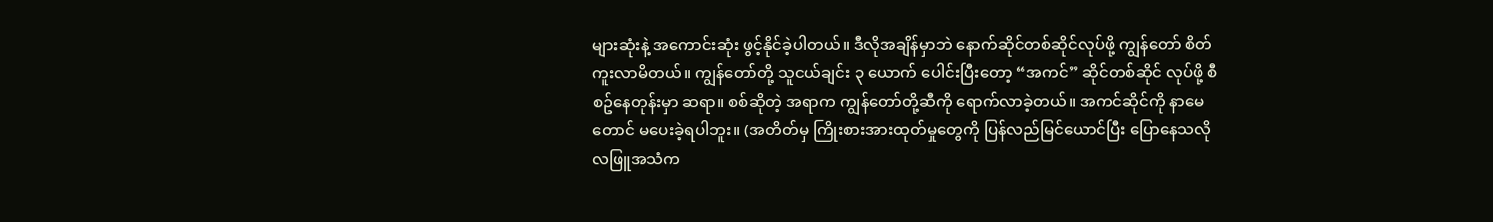များဆုံးနဲ့ အကောင်းဆုံး ဖွင့်နိုင်ခဲ့ပါတယ်။ ဒီလိုအချိန်မှာဘဲ နောက်ဆိုင်တစ်ဆိုင်လုပ်ဖို့ ကျွန်တော် စိတ်ကူးလာမိတယ်။ ကျွန်တော်တို့ သူငယ်ချင်း ၃ ယောက် ပေါင်းပြီးတော့ “အကင်” ဆိုင်တစ်ဆိုင် လုပ်ဖို့ စီစဥ်နေတုန်းမှာ ဆရာ။ စစ်ဆိုတဲ့ အရာက ကျွန်တော်တို့ဆီကို ရောက်လာခဲ့တယ်။ အကင်ဆိုင်ကို နာမေတောင် မပေးခဲ့ရပါဘူး။ (အတိတ်မှ ကြိုးစားအားထုတ်မှုတွေကို ပြန်လည်မြင်ယောင်ပြီး ပြောနေသလို လဖြူအသံက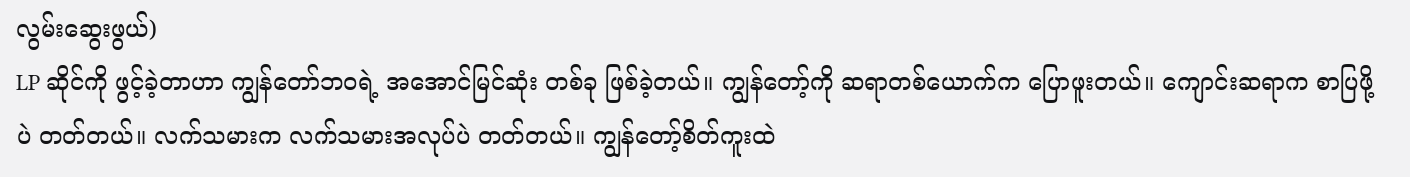လွမ်းဆွေးဖွယ်)
LP ဆိုင်ကို ဖွင့်ခဲ့တာဟာ ကျွန်တော်ဘဝရဲ့ အအောင်မြင်ဆုံး တစ်ခု ဖြစ်ခဲ့တယ်။ ကျွန်တော့်ကို ဆရာတစ်ယောက်က ပြောဖူးတယ်။ ကျောင်းဆရာက စာပြဖို့ပဲ တတ်တယ်။ လက်သမားက လက်သမားအလုပ်ပဲ တတ်တယ်။ ကျွန်တော့်စိတ်ကူးထဲ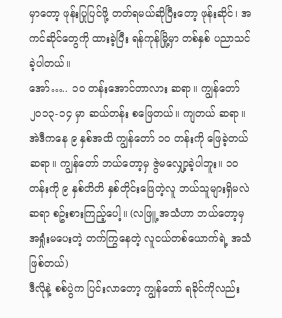မှာတော့ ဖုန်းပြုပြင်ဖို့ တတ်ရမယ်ဆိုပြီးတော့ ဖုန်းဆိုင်၊ အကင်ဆိုင်တွေကို ထားခဲ့ပြီး ရန်ကုန်မြို့မှာ တစ်နှစ် ပညာသင်ခဲ့ပါတယ်။
အော်….. ၁၀ တန်းအောင်တာလား ဆရာ။ ကျွန်တော် ၂၀၁၃-၁၄ မှာ ဆယ်တန်း စဖြေတယ်။ ကျတယ် ဆရာ။ အဲဒီကနေ ၉ နှစ်အထိ ကျွန်တော် ၁၀ တန်းကို ဖြေခဲ့တယ်ဆရာ။ ကျွန်တော် ဘယ်တော့မှ ဇွဲမလျှော့ခဲ့ပါဘူး။ ၁၀ တန်းကို ၉ နှစ်တိတိ နှစ်တိုင်းဖြေတဲ့လူ ဘယ်သူများရှိမလဲ ဆရာ စဥ်းစားကြည့်ပေါ့။ (လဖြူ့ အသံဟာ ဘယ်တော့မှ အရှုံးမပေးတဲ့ တက်ကြွနေတဲ့ လူငယ်တစ်ယောက်ရဲ့ အသံဖြစ်တယ်)
ဒီလိုနဲ့ စစ်ပွဲက ပြင်းလာတော့ ကျွန်တော် ရခိုင်ကိုလည်း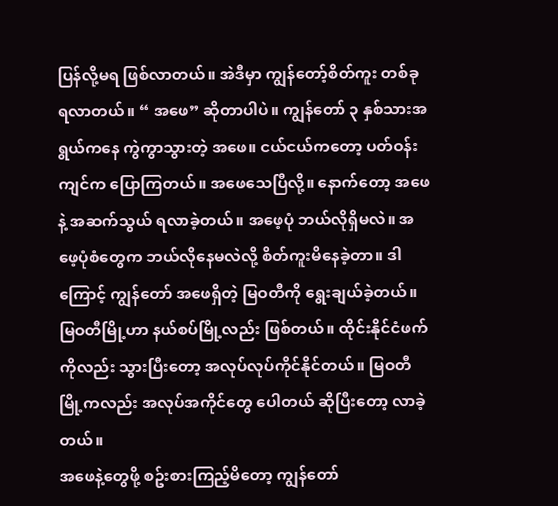ပြန်လို့မရ ဖြစ်လာတယ်။ အဲဒီမှာ ကျွန်တော့်စိတ်ကူး တစ်ခု ရလာတယ်။ “ အဖေ” ဆိုတာပါပဲ။ ကျွန်တော် ၃ နှစ်သားအရွယ်ကနေ ကွဲကွာသွားတဲ့ အဖေ။ ငယ်ငယ်ကတော့ ပတ်ဝန်းကျင်က ပြောကြတယ်။ အဖေသေပြီလို့။ နောက်တော့ အဖေနဲ့ အဆက်သွယ် ရလာခဲ့တယ်။ အဖေ့ပုံ ဘယ်လိုရှိမလဲ။ အဖေ့ပုံစံတွေက ဘယ်လိုနေမလဲလို့ စိတ်ကူးမိနေခဲ့တာ။ ဒါကြောင့် ကျွန်တော် အဖေရှိတဲ့ မြဝတီကို ရွေးချယ်ခဲ့တယ်။ မြဝတီမြို့ဟာ နယ်စပ်မြို့လည်း ဖြစ်တယ်။ ထိုင်းနိုင်ငံဖက်ကိုလည်း သွားပြီးတော့ အလုပ်လုပ်ကိုင်နိုင်တယ်။ မြဝတီမြို့ကလည်း အလုပ်အကိုင်တွေ ပေါတယ် ဆိုပြီးတော့ လာခဲ့တယ်။
အဖေနဲ့တွေဖို့ စဥ်းစားကြည့်မိတော့ ကျွန်တော်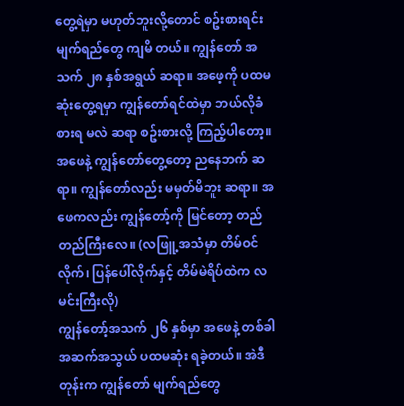တွေ့ရဲမှာ မဟုတ်ဘူးလို့တောင် စဥ်းစားရင်း မျက်ရည်တွေ ကျမိ တယ်။ ကျွန်တော် အသက် ၂၈ နှစ်အရွယ် ဆရာ။ အဖေ့ကို ပထမဆုံးတွေ့ရမှာ ကျွန်တော်ရင်ထဲမှာ ဘယ်လိုခံစားရ မလဲ ဆရာ စဥ်းစားလို့ ကြည့်ပါတော့။ အဖေနဲ့ ကျွန်တော်တွေ့တော့ ညနေဘက် ဆရာ။ ကျွန်တော်လည်း မမှတ်မိဘူး ဆရာ။ အဖေကလည်း ကျွန်တော့်ကို မြင်တော့ တည်တည်ကြီးလေ။ (လဖြူ့အသံမှာ တိမ်ဝင်လိုက်၊ ပြန်ပေါ်လိုက်နှင့် တိမ်မဲရိပ်ထဲက လမင်းကြီးလို)
ကျွန်တော့်အသက် ၂၆ နှစ်မှာ အဖေနဲ့ တစ်ခါ အဆက်အသွယ် ပထမဆုံး ရခဲ့တယ်။ အဲဒီတုန်းက ကျွန်တော် မျက်ရည်တွေ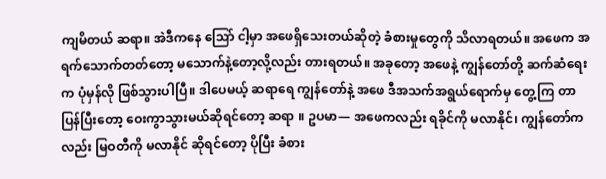ကျမိတယ် ဆရာ။ အဲဒီကနေ သြော် ငါ့မှာ အဖေရှိသေးတယ်ဆိုတဲ့ ခံစားမှုတွေကို သိလာရတယ်။ အဖေက အရက်သောက်တတ်တော့ မသောက်နဲ့တော့လို့လည်း တားရတယ်။ အခုတော့ အဖေနဲ့ ကျွန်တော်တို့ ဆက်ဆံရေးက ပုံမှန်လို ဖြစ်သွားပါပြီ။ ဒါပေမယ့် ဆရာရေ ကျွန်တော်နဲ့ အဖေ ဒီအသက်အရွယ်ရောက်မှ တွေ့ကြ တာ ပြန်ပြီးတော့ ဝေးကွာသွားမယ်ဆိုရင်တော့ ဆရာ ။ ဥပမာ— အဖေကလည်း ရခိုင်ကို မလာနိုင်၊ ကျွန်တော်က လည်း မြဝတီကို မလာနိုင် ဆိုရင်တော့ ပိုပြီး ခံစား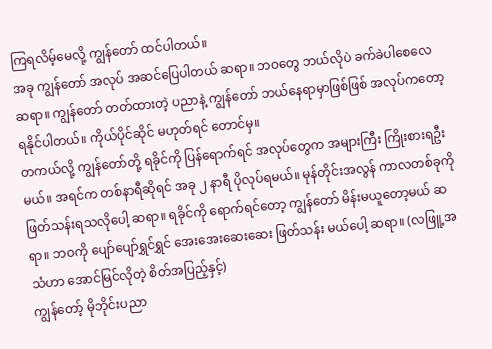ကြရလိမ့်မေလို့ ကျွန်တော် ထင်ပါတယ်။
အခု ကျွန်တော် အလုပ် အဆင်ပြေပါတယ် ဆရာ။ ဘဝတွေ ဘယ်လိုပဲ ခက်ခဲပါစေလေ ဆရာ။ ကျွန်တော် တတ်ထားတဲ့ ပညာနဲ့ ကျွန်တော် ဘယ်နေရာမှာဖြစ်ဖြစ် အလုပ်ကတော့ ရနိုင်ပါတယ်။ ကိုယ်ပိုင်ဆိုင် မဟုတ်ရင် တောင်မှ။
တကယ်လို့ ကျွန်တော်တို့ ရခိုင်ကို ပြန်ရောက်ရင် အလုပ်တွေက အများကြီး ကြိုးစားရဦးမယ်။ အရင်က တစ်နာရီဆိုရင် အခု ၂ နာရီ ပိုလုပ်ရမယ်။ မုန်တိုင်းအလွန် ကာလတစ်ခုကို ဖြတ်သန်းရသလိုပေါ့ ဆရာ။ ရခိုင်ကို ရောက်ရင်တော့ ကျွန်တော် မိန်းမယူတော့မယ် ဆရာ။ ဘဝကို ပျော်ပျော်ရွှင်ရွှင် အေးအေးဆေးဆေး ဖြတ်သန်း မယ်ပေါ့ ဆရာ။ (လဖြူ့အသံဟာ အောင်မြင်လိုတဲ့ စိတ်အပြည့်နှင့်)
ကျွန်တော့် မိုဘိုင်းပညာ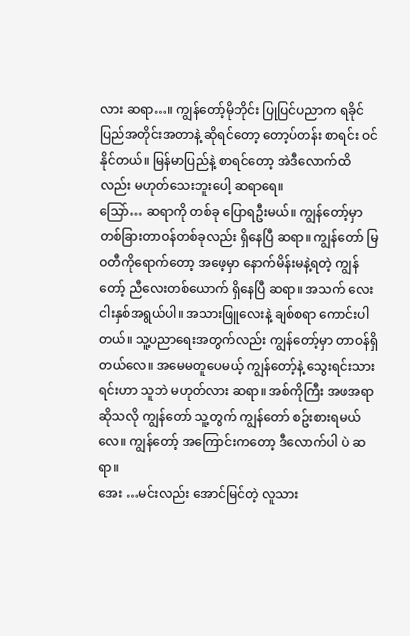လား ဆရာ…။ ကျွန်တော့်မိုဘိုင်း ပြုပြင်ပညာက ရခိုင်ပြည်အတိုင်းအတာနဲ့ ဆိုရင်တော့ တော့ပ်တန်း စာရင်း ဝင်နိုင်တယ်။ မြန်မာပြည်နဲ့ စာရင်တော့ အဲဒီလောက်ထိလည်း မဟုတ်သေးဘူးပေါ့ ဆရာရေ။
သြော်… ဆရာကို တစ်ခု ပြောရဦးမယ်။ ကျွန်တော့်မှာ တစ်ခြားတာဝန်တစ်ခုလည်း ရှိနေပြီ ဆရာ။ ကျွန်တော် မြဝတီကိုရောက်တော့ အဖေ့မှာ နောက်မိန်းမနဲ့ရတဲ့ ကျွန်တော့် ညီလေးတစ်ယောက် ရှိနေပြီ ဆရာ။ အသက် လေးငါးနှစ်အရွယ်ပါ။ အသားဖြူလေးနဲ့ ချစ်စရာ ကောင်းပါတယ်။ သူ့ပညာရေးအတွက်လည်း ကျွန်တော့်မှာ တာဝန်ရှိတယ်လေ။ အမေမတူပေမယ့် ကျွန်တော့်နဲ့ သွေးရင်းသားရင်းဟာ သူဘဲ မဟုတ်လား ဆရာ။ အစ်ကိုကြီး အဖအရာဆိုသလို ကျွန်တော် သူ့တွက် ကျွန်တော် စဥ်းစားရမယ်လေ။ ကျွန်တော့် အကြောင်းကတော့ ဒီလောက်ပါ ပဲ ဆရာ။
အေး …မင်းလည်း အောင်မြင်တဲ့ လူသား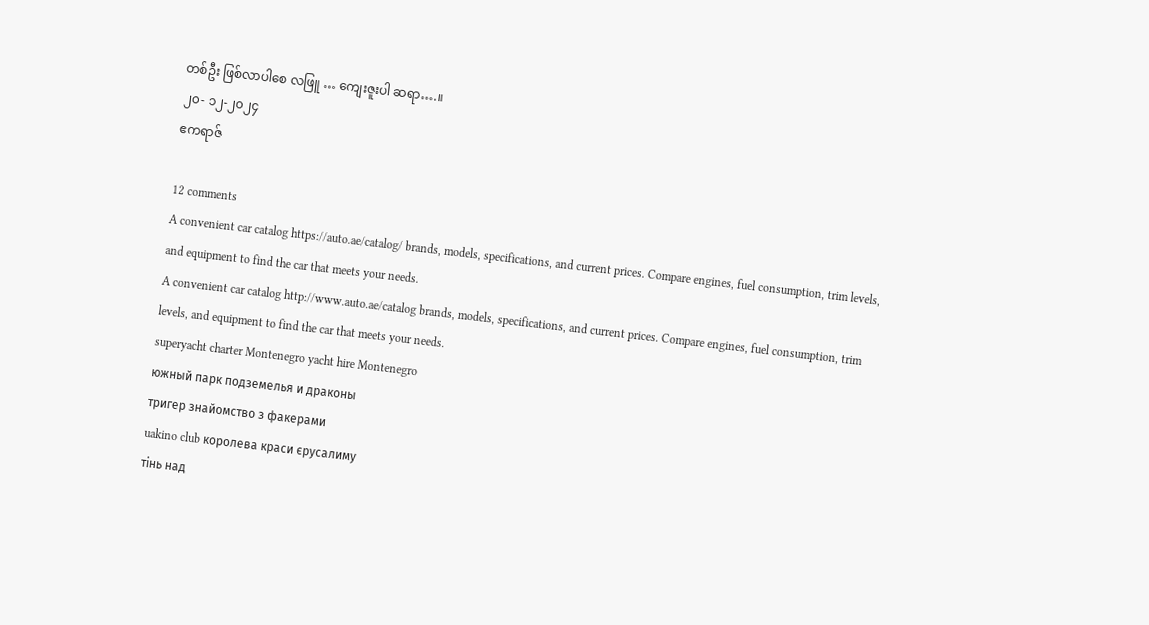တစ်ဦး ဖြစ်လာပါစေ လဖြူ … ကျေးဇူးပါ ဆရာ….။
၂၀- ၁၂-၂၀၂၄
ဧကရာဇ်

12 comments
A convenient car catalog https://auto.ae/catalog/ brands, models, specifications, and current prices. Compare engines, fuel consumption, trim levels, and equipment to find the car that meets your needs.
A convenient car catalog http://www.auto.ae/catalog brands, models, specifications, and current prices. Compare engines, fuel consumption, trim levels, and equipment to find the car that meets your needs.
superyacht charter Montenegro yacht hire Montenegro
южный парк подземелья и драконы
тригер знайомство з факерами
uakino club королева краси єрусалиму
тінь над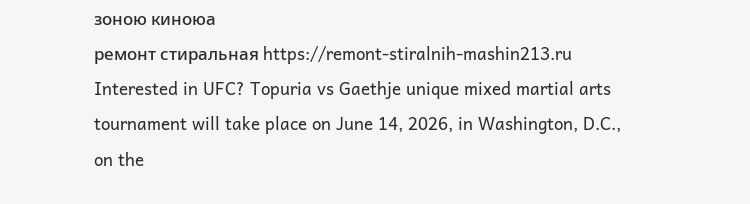зоною киноюа
ремонт стиральная https://remont-stiralnih-mashin213.ru
Interested in UFC? Topuria vs Gaethje unique mixed martial arts tournament will take place on June 14, 2026, in Washington, D.C., on the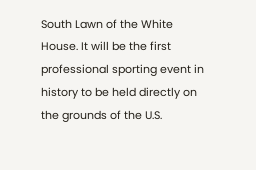South Lawn of the White House. It will be the first professional sporting event in history to be held directly on the grounds of the U.S.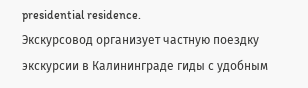presidential residence.
Экскурсовод организует частную поездку экскурсии в Калининграде гиды с удобным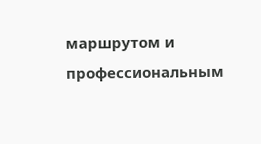маршрутом и профессиональным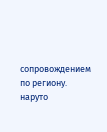сопровождением по региону.
наруто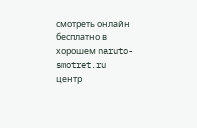смотреть онлайн бесплатно в хорошем naruto-smotret.ru
центр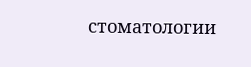стоматологии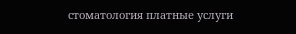стоматология платные услуги